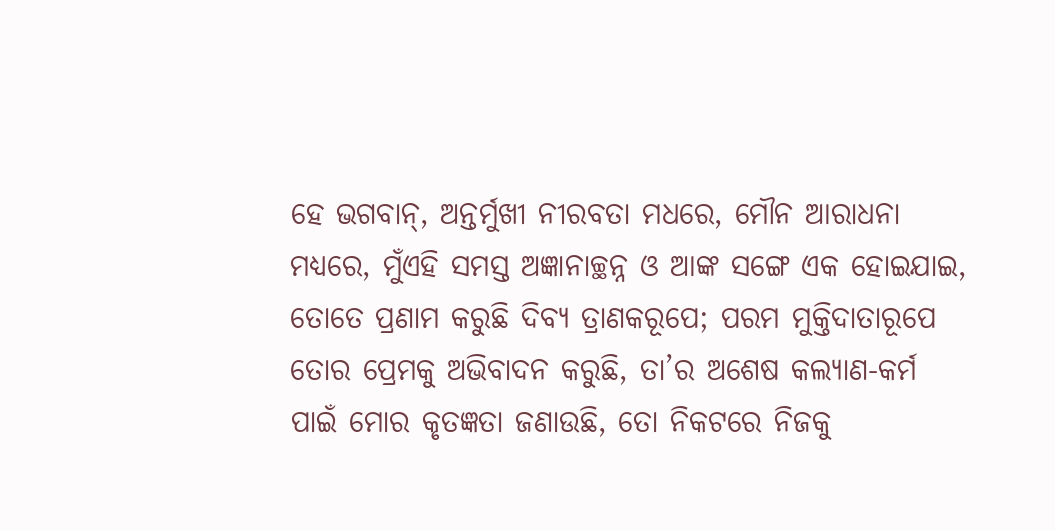ହେ ଭଗବାନ୍, ଅନ୍ତର୍ମୁଖୀ ନୀରବତା ମଧରେ, ମୌନ ଆରାଧନା ମଧ୍ୟରେ, ମୁଁଏହି ସମସ୍ତ ଅଜ୍ଞାନାଚ୍ଛନ୍ନ ଓ ଆଙ୍କ ସଙ୍ଗେ ଏକ ହୋଇଯାଇ, ତୋତେ ପ୍ରଣାମ କରୁଛି ଦିବ୍ୟ ତ୍ରାଣକରୂପେ; ପରମ ମୁକ୍ତିଦାତାରୂପେ ତୋର ପ୍ରେମକୁ ଅଭିବାଦନ କରୁଛି, ତା’ର ଅଶେଷ କଲ୍ୟାଣ-କର୍ମ ପାଇଁ ମୋର କୃତଜ୍ଞତା ଜଣାଉଛି, ତୋ ନିକଟରେ ନିଜକୁ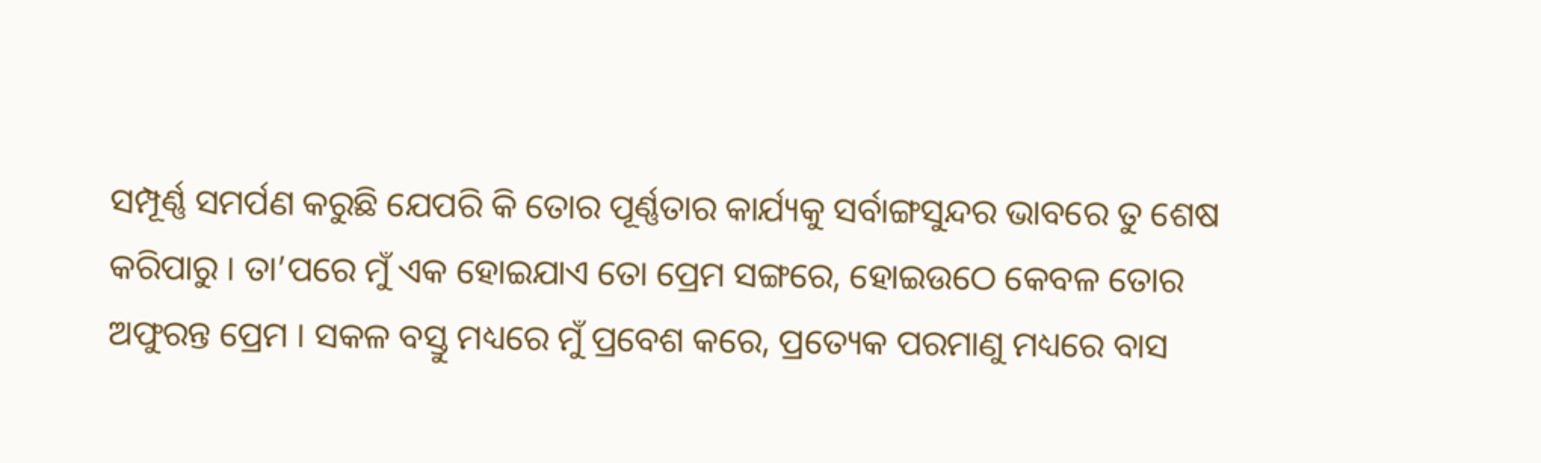ସମ୍ପୂର୍ଣ୍ଣ ସମର୍ପଣ କରୁଛି ଯେପରି କି ତୋର ପୂର୍ଣ୍ଣତାର କାର୍ଯ୍ୟକୁ ସର୍ବାଙ୍ଗସୁନ୍ଦର ଭାବରେ ତୁ ଶେଷ କରିପାରୁ । ତା’ପରେ ମୁଁ ଏକ ହୋଇଯାଏ ତୋ ପ୍ରେମ ସଙ୍ଗରେ, ହୋଇଉଠେ କେବଳ ତୋର ଅଫୁରନ୍ତ ପ୍ରେମ । ସକଳ ବସ୍ତୁ ମଧ୍ୟରେ ମୁଁ ପ୍ରବେଶ କରେ, ପ୍ରତ୍ୟେକ ପରମାଣୁ ମଧ୍ୟରେ ବାସ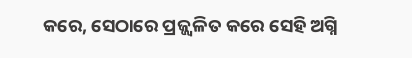କରେ, ସେଠାରେ ପ୍ରଜ୍ଜ୍ୱଳିତ କରେ ସେହି ଅଗ୍ନି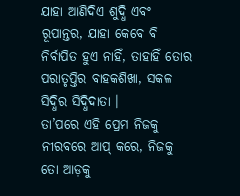ଯାହା ଆଣିଦିଏ ଶୁଦ୍ଧି ଏବଂ ରୂପାନ୍ତର, ଯାହା କେବେ ବି ନିର୍ବାପିତ ହୁଏ ନାହିଁ, ତାହାହିଁ ତୋର ପରାତୃପ୍ତିର ବାହକଶିଖା, ସକଳ ସିଦ୍ଧିର ସିଦ୍ଧିଦାତା ।
ତା’ପରେ ଏହି ପ୍ରେମ ନିଜକୁ ନୀରବରେ ଆପ୍ କରେ, ନିଜକୁ ତୋ ଆଡ଼କୁ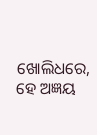ଖୋଲିଧରେ, ହେ ଅଜ୍ଞୟ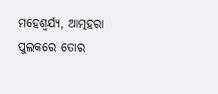ମହେଶ୍ୱର୍ଯ୍ୟ, ଆତ୍ମହରା ପୁଲକରେ ତୋର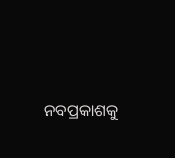ନବପ୍ରକାଶକୁ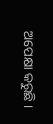ଅପେକ୍ଷା କରୁଛି ।